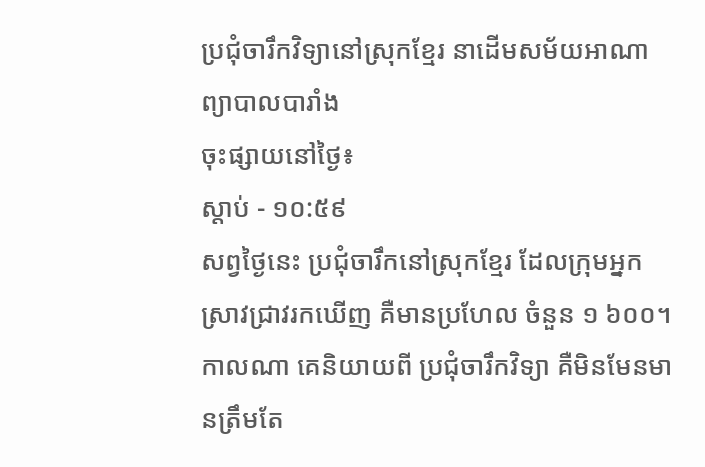ប្រជុំចារឹកវិទ្យានៅស្រុកខ្មែរ នាដើមសម័យអាណាព្យាបាលបារាំង
ចុះផ្សាយនៅថ្ងៃ៖
ស្តាប់ - ១០:៥៩
សព្វថ្ងៃនេះ ប្រជុំចារឹកនៅស្រុកខ្មែរ ដែលក្រុមអ្នកស្រាវជ្រាវរកឃើញ គឺមានប្រហែល ចំនួន ១ ៦០០។ កាលណា គេនិយាយពី ប្រជុំចារឹកវិទ្យា គឺមិនមែនមានត្រឹមតែ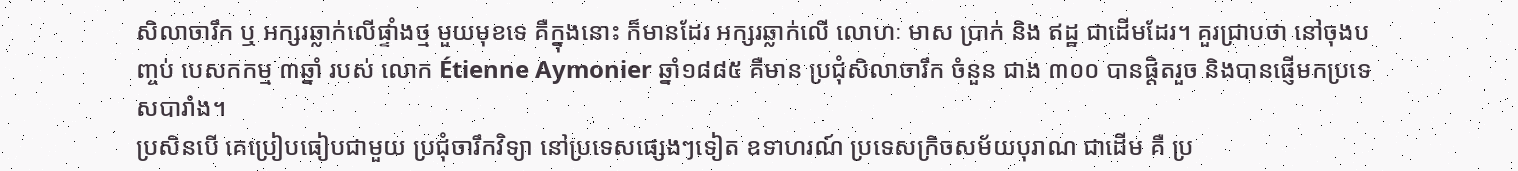សិលាចារឹក ឬ អក្សរឆ្លាក់លើផ្ទាំងថ្ម មួយមុខទេ គឺក្នុងនោះ ក៏មានដែរ អក្សរឆ្លាក់លើ លោហៈ មាស ប្រាក់ និង ឥដ្ឋ ជាដើមដែរ។ គួរជ្រាបថា នៅចុងបញ្ចប់ បេសកកម្ម ៣ឆ្នាំ របស់ លោក Étienne Aymonier ឆ្នាំ១៨៨៥ គឺមាន ប្រជុំសិលាចារឹក ចំនួន ជាង ៣០០ បានផ្តិតរួច និងបានផ្ញើមកប្រទេសបារាំង។
ប្រសិនបើ គេប្រៀបធៀបជាមួយ ប្រជុំចារឹកវិទ្យា នៅប្រទេសផ្សេងៗទៀត ឧទាហរណ៍ ប្រទេសក្រិចសម័យបុរាណ ជាដើម គឺ ប្រ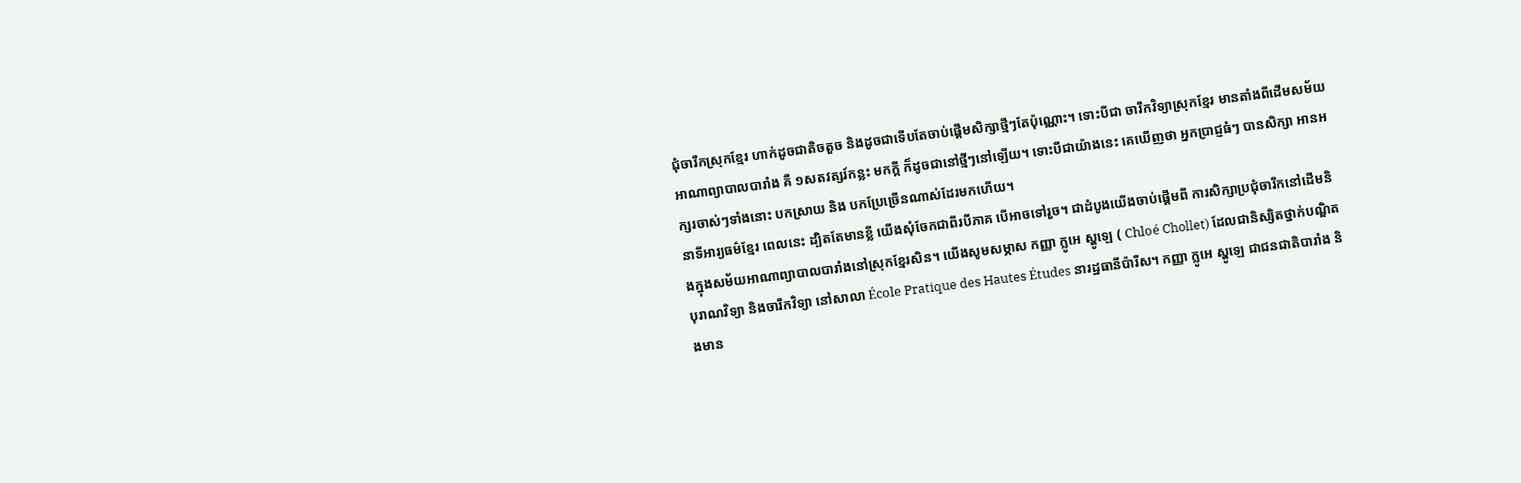ជុំចារឹកស្រុកខ្មែរ ហាក់ដូចជាតិចតួច និងដូចជាទើបតែចាប់ផ្តើមសិក្សាថ្មីៗតែប៉ុណ្ណោះ។ ទោះបីជា ចារឹកវិទ្យាស្រុកខ្មែរ មានតាំងពីដើមសម័យអាណាព្យាបាលបារាំង គឺ ១សតវត្សរ៍កន្លះ មកក្តី ក៏ដូចជានៅថ្មីៗនៅឡើយ។ ទោះបីជាយ៉ាងនេះ គេឃើញថា អ្នកប្រាជ្ញធំៗ បានសិក្សា អានអក្សរចាស់ៗទាំងនោះ បកស្រាយ និង បកប្រែច្រើនណាស់ដែរមកហើយ។
នាទីអារ្យធម៌ខ្មែរ ពេលនេះ ដ្បិតតែមានខ្លី យើងសុំចែកជាពីរបីភាគ បើអាចទៅរួច។ ជាដំបូងយើងចាប់ផ្តើមពី ការសិក្សាប្រជុំចារឹកនៅដើមនិងក្នុងសម័យអាណាព្យាបាលបារាំងនៅស្រុកខ្មែរសិន។ យើងសូមសម្ភាស កញ្ញា ក្លូអេ ស្ហូឡេ ( Chloé Chollet) ដែលជានិស្សិតថ្នាក់បណ្ឌិតបុរាណវិទ្យា និងចារឹកវិទ្យា នៅសាលា École Pratique des Hautes Études នារដ្ឋធានីប៉ារីស។ កញ្ញា ក្លូអេ ស្ហូឡេ ជាជនជាតិបារាំង និងមាន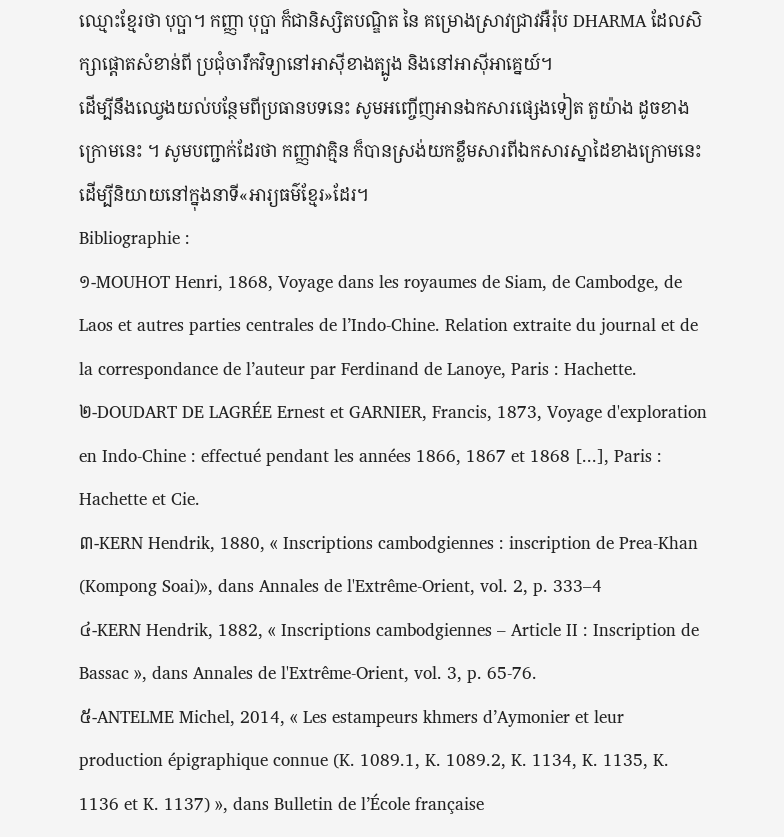ឈ្មោះខ្មែរថា បុប្ផា។ កញ្ញា បុប្ផា ក៏ជានិស្សិតបណ្ឌិត នៃ គម្រោងស្រាវជ្រាវអឺរ៉ុប DHARMA ដែលសិក្សាផ្តោតសំខាន់ពី ប្រជុំចារឹកវិទ្យានៅអាស៊ីខាងត្បូង និងនៅអាស៊ីអាគ្នេយ៍។
ដើម្បីនឹងឈ្វេងយល់បន្ថែមពីប្រធានបទនេះ សូមអញ្ចើញអានឯកសារផ្សេងទៀត តួយ៉ាង ដូចខាងក្រោមនេះ ។ សូមបញ្ជាក់ដែរថា កញ្ញាវាគ្មិន ក៏បានស្រង់យកខ្លឹមសារពីឯកសារស្នាដៃខាងក្រោមនេះ ដើម្បីនិយាយនៅក្នុងនាទី«អារ្យធម៌ខ្មែរ»ដែរ។
Bibliographie :
១-MOUHOT Henri, 1868, Voyage dans les royaumes de Siam, de Cambodge, de Laos et autres parties centrales de l’Indo-Chine. Relation extraite du journal et de la correspondance de l’auteur par Ferdinand de Lanoye, Paris : Hachette.
២-DOUDART DE LAGRÉE Ernest et GARNIER, Francis, 1873, Voyage d'exploration en Indo-Chine : effectué pendant les années 1866, 1867 et 1868 [...], Paris : Hachette et Cie.
៣-KERN Hendrik, 1880, « Inscriptions cambodgiennes : inscription de Prea-Khan (Kompong Soai)», dans Annales de l'Extrême-Orient, vol. 2, p. 333–4
៤-KERN Hendrik, 1882, « Inscriptions cambodgiennes – Article II : Inscription de Bassac », dans Annales de l'Extrême-Orient, vol. 3, p. 65-76.
៥-ANTELME Michel, 2014, « Les estampeurs khmers d’Aymonier et leur production épigraphique connue (K. 1089.1, K. 1089.2, K. 1134, K. 1135, K. 1136 et K. 1137) », dans Bulletin de l’École française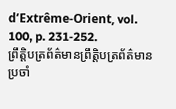d’Extrême-Orient, vol. 100, p. 231‑252.
ព្រឹត្តិបត្រព័ត៌មានព្រឹត្តិបត្រព័ត៌មានប្រចាំ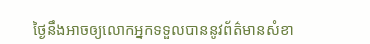ថ្ងៃនឹងអាចឲ្យលោកអ្នកទទួលបាននូវព័ត៌មានសំខា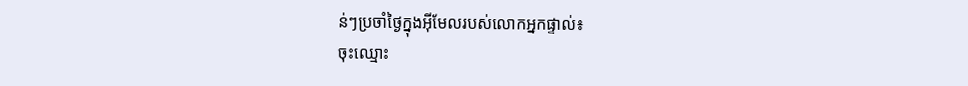ន់ៗប្រចាំថ្ងៃក្នុងអ៊ីមែលរបស់លោកអ្នកផ្ទាល់៖
ចុះឈ្មោះ